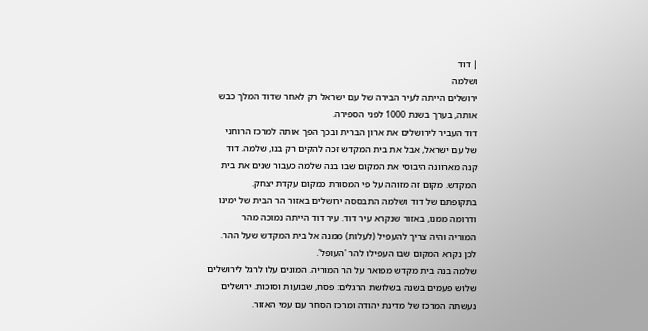| דוד
ושלמה
ירושלים הייתה לעיר הבירה של עם ישראל רק לאחר שדוד המלך כבש
אותה, בערך בשנת 1000 לפני הספירה.
דוד העביר לירושלים את ארון הברית ובכך הפך אותה למרכז הרוחני
של עם ישראל, אבל את בית המקדש זכה להקים רק בנו, שלמה. דוד
קנה מארוונה היבוסי את המקום שבו בנה שלמה כעבור שנים את בית
המקדש. מקום זה מזוהה על פי המסורת כמקום עקדת יצחק.
בתקופתם של דוד ושלמה התבססה ירושלים באזור הר הבית של ימינו
ודרומה ממנו, באזור שנקרא עיר דוד. עיר דוד הייתה נמוכה מהר
המוריה והיה צריך להעפיל (לעלות) ממנה אל בית המקדש שעל ההר.
לכן נקרא המקום שבו העפילו להר 'העופל'.
שלמה בנה בית מקדש מפואר על הר המוריה. המונים עלו לרגל לירושלים
שלוש פעמים בשנה בשלושת הרגלים: פסח, שבועות וסוכות. ירושלים
נעשתה המרכז של מדינת יהודה ומרכז הסחר עם עמי האזור.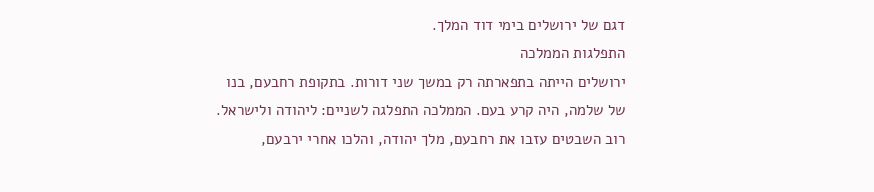דגם של ירושלים בימי דוד המלך.
התפלגות הממלכה
ירושלים הייתה בתפארתה רק במשך שני דורות. בתקופת רחבעם, בנו
של שלמה, היה קרע בעם. הממלכה התפלגה לשניים: ליהודה ולישראל.
רוב השבטים עזבו את רחבעם, מלך יהודה, והלכו אחרי ירבעם,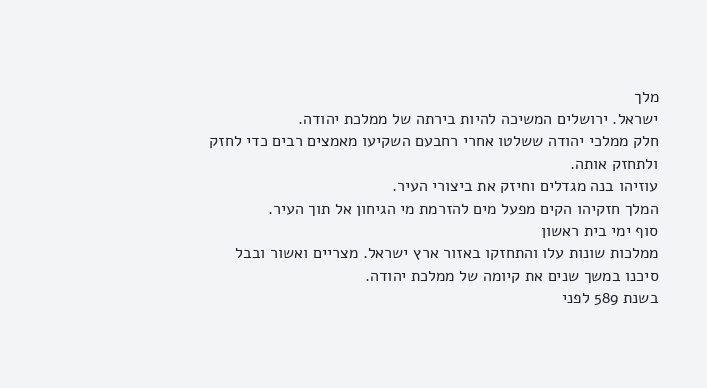מלך
ישראל. ירושלים המשיכה להיות בירתה של ממלכת יהודה.
חלק ממלכי יהודה ששלטו אחרי רחבעם השקיעו מאמצים רבים כדי לחזק
ולתחזק אותה.
עוזיהו בנה מגדלים וחיזק את ביצורי העיר.
המלך חזקיהו הקים מפעל מים להזרמת מי הגיחון אל תוך העיר.
סוף ימי בית ראשון
ממלכות שונות עלו והתחזקו באזור ארץ ישראל. מצריים ואשור ובבל
סיכנו במשך שנים את קיומה של ממלכת יהודה.
בשנת 589 לפני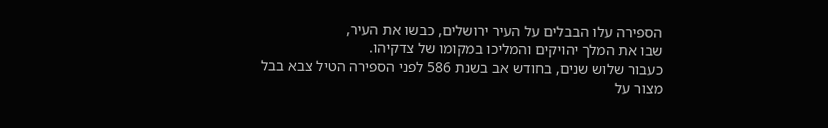הספירה עלו הבבלים על העיר ירושלים, כבשו את העיר,
שבו את המלך יהויקים והמליכו במקומו של צדקיהו.
כעבור שלוש שנים, בחודש אב בשנת 586 לפני הספירה הטיל צבא בבל
מצור על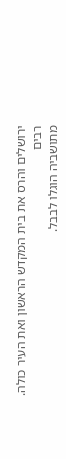ירושלים והרס את בית המקדש הראשון ואת העיר כולה. רבים
מתושביה הוגלו לבבל.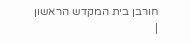חורבן בית המקדש הראשון
|